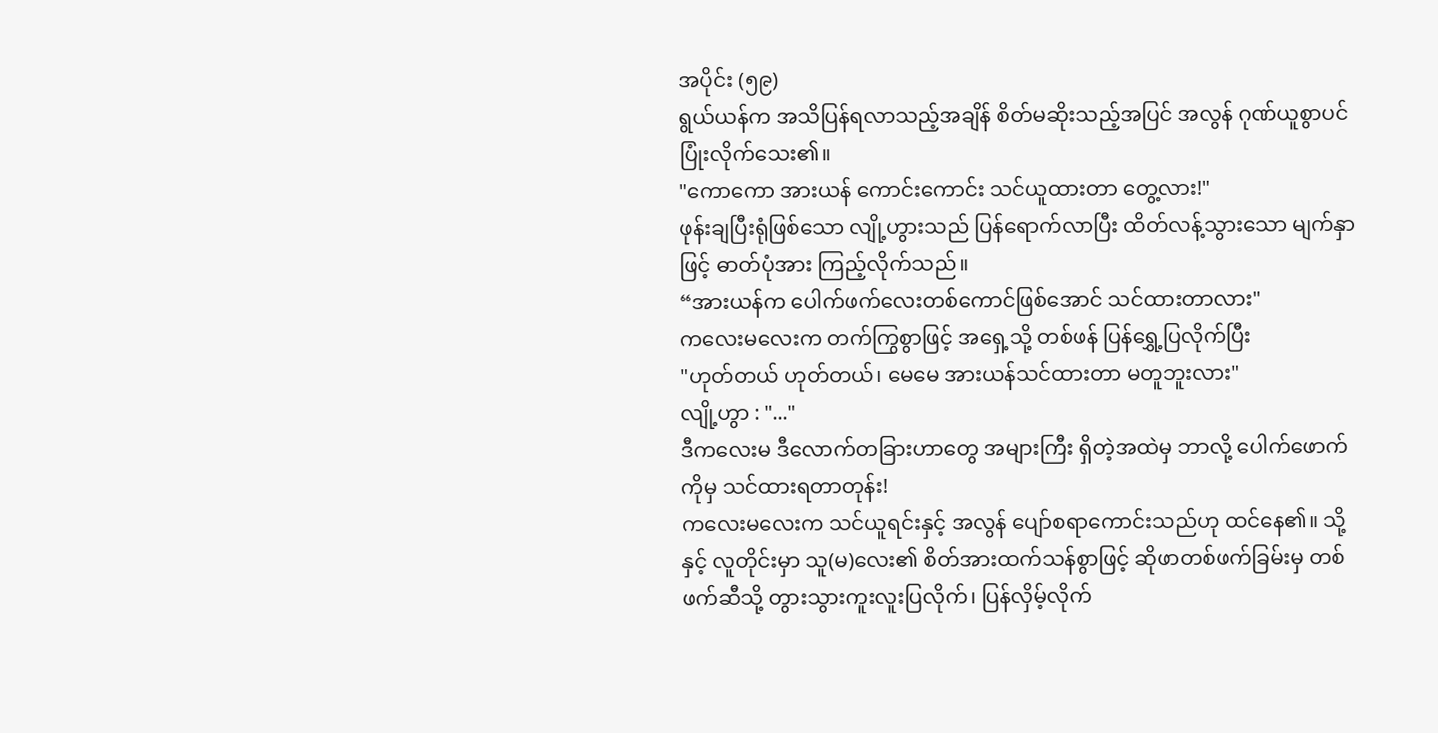အပိုင်း (၅၉)
ရွယ်ယန်က အသိပြန်ရလာသည့်အချိန် စိတ်မဆိုးသည့်အပြင် အလွန် ဂုဏ်ယူစွာပင် ပြုံးလိုက်သေး၏။
"ကောကော အားယန် ကောင်းကောင်း သင်ယူထားတာ တွေ့လား!"
ဖုန်းချပြီးရုံဖြစ်သော လျို့ဟွားသည် ပြန်ရောက်လာပြီး ထိတ်လန့်သွားသော မျက်နှာဖြင့် ဓာတ်ပုံအား ကြည့်လိုက်သည်။
“အားယန်က ပေါက်ဖက်လေးတစ်ကောင်ဖြစ်အောင် သင်ထားတာလား"
ကလေးမလေးက တက်ကြွစွာဖြင့် အရှေ့သို့ တစ်ဖန် ပြန်ရွှေ့ပြလိုက်ပြီး
"ဟုတ်တယ် ဟုတ်တယ်၊ မေမေ အားယန်သင်ထားတာ မတူဘူးလား"
လျို့ဟွာ : "..."
ဒီကလေးမ ဒီလောက်တခြားဟာတွေ အများကြီး ရှိတဲ့အထဲမှ ဘာလို့ ပေါက်ဖောက်ကိုမှ သင်ထားရတာတုန်း!
ကလေးမလေးက သင်ယူရင်းနှင့် အလွန် ပျော်စရာကောင်းသည်ဟု ထင်နေ၏။ သို့နှင့် လူတိုင်းမှာ သူ(မ)လေး၏ စိတ်အားထက်သန်စွာဖြင့် ဆိုဖာတစ်ဖက်ခြမ်းမှ တစ်ဖက်ဆီသို့ တွားသွားကူးလူးပြလိုက်၊ ပြန်လှိမ့်လိုက်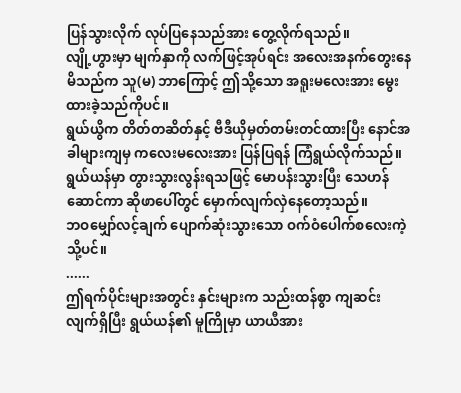ပြန်သွားလိုက် လုပ်ပြနေသည်အား တွေ့လိုက်ရသည်။
လျို့ဟွားမှာ မျက်နှာကို လက်ဖြင့်အုပ်ရင်း အလေးအနက်တွေးနေမိသည်က သူ(မ) ဘာကြောင့် ဤသို့သော အရူးမလေးအား မွေးထားခဲ့သည်ကိုပင်။
ရွယ်ယွိက တိတ်တဆိတ်နှင့် ဗီဒီယိုမှတ်တမ်းတင်ထားပြီး နောင်အခါများကျမှ ကလေးမလေးအား ပြန်ပြရန် ကြံရွယ်လိုက်သည်။
ရွယ်ယန်မှာ တွားသွားလွန်းရသဖြင့် မောပန်းသွားပြီး သေဟန်ဆောင်ကာ ဆိုဖာပေါ်တွင် မှောက်လျက်လှဲနေတော့သည်။
ဘဝမျှော်လင့်ချက် ပျောက်ဆုံးသွားသော ဝက်ဝံပေါက်စလေးကဲ့သို့ပင်။
......
ဤရက်ပိုင်းများအတွင်း နှင်းများက သည်းထန်စွာ ကျဆင်းလျက်ရှိပြီး ရွယ်ယန်၏ မူကြိုမှာ ယာယီအား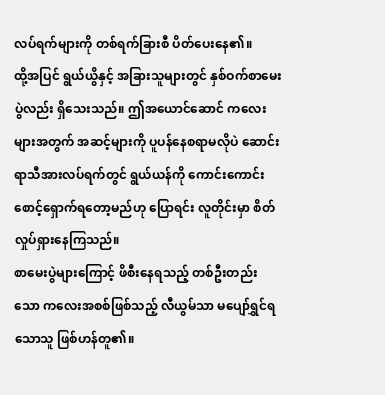လပ်ရက်များကို တစ်ရက်ခြားစီ ပိတ်ပေးနေ၏။
ထို့အပြင် ရွယ်ယွိနှင့် အခြားသူများတွင် နှစ်ဝက်စာမေးပွဲလည်း ရှိသေးသည်။ ဤအယောင်ဆောင် ကလေးများအတွက် အဆင့်များကို ပူပန်နေစရာမလိုပဲ ဆောင်းရာသီအားလပ်ရက်တွင် ရွယ်ယန်ကို ကောင်းကောင်း စောင့်ရှောက်ရတော့မည်ဟု ပြောရင်း လူတိုင်းမှာ စိတ်လှုပ်ရှားနေကြသည်။
စာမေးပွဲများကြောင့် ဖိစီးနေရသည့် တစ်ဦးတည်းသော ကလေးအစစ်ဖြစ်သည့် လီယွမ်သာ မပျော်ရွှင်ရသောသူ ဖြစ်ဟန်တူ၏။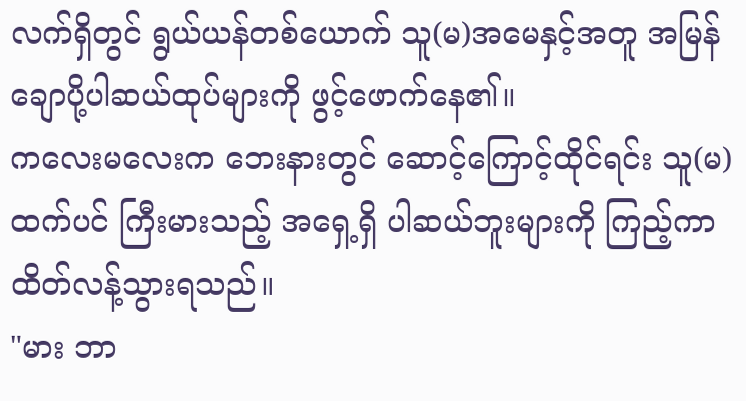လက်ရှိတွင် ရွယ်ယန်တစ်ယောက် သူ(မ)အမေနှင့်အတူ အမြန်ချောပို့ပါဆယ်ထုပ်များကို ဖွင့်ဖောက်နေ၏။
ကလေးမလေးက ဘေးနားတွင် ဆောင့်ကြောင့်ထိုင်ရင်း သူ(မ)ထက်ပင် ကြီးမားသည့် အရှေ့ရှိ ပါဆယ်ဘူးများကို ကြည့်ကာ ထိတ်လန့်သွားရသည်။
"မား ဘာ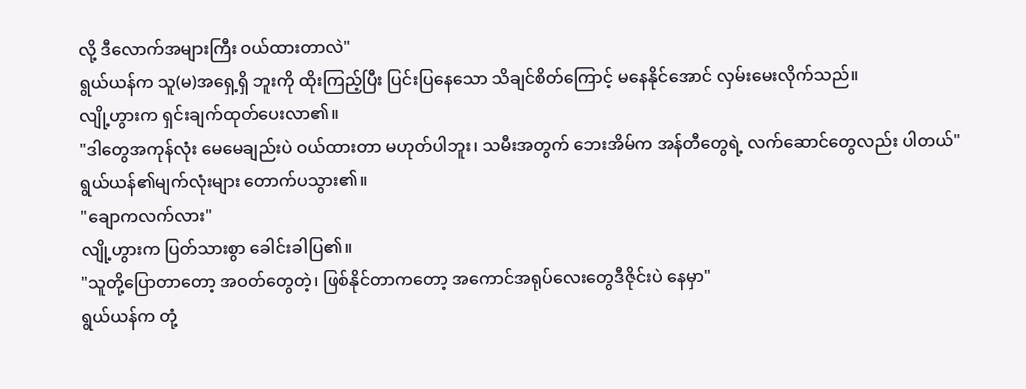လို့ ဒီလောက်အများကြီး ဝယ်ထားတာလဲ"
ရွယ်ယန်က သူ(မ)အရှေ့ရှိ ဘူးကို ထိုးကြည့်ပြီး ပြင်းပြနေသော သိချင်စိတ်ကြောင့် မနေနိုင်အောင် လှမ်းမေးလိုက်သည်။
လျို့ဟွားက ရှင်းချက်ထုတ်ပေးလာ၏။
"ဒါတွေအကုန်လုံး မေမေချည်းပဲ ဝယ်ထားတာ မဟုတ်ပါဘူး၊ သမီးအတွက် ဘေးအိမ်က အန်တီတွေရဲ့ လက်ဆောင်တွေလည်း ပါတယ်"
ရွယ်ယန်၏မျက်လုံးများ တောက်ပသွား၏။
"ချောကလက်လား"
လျို့ဟွားက ပြတ်သားစွာ ခေါင်းခါပြ၏။
"သူတို့ပြောတာတော့ အဝတ်တွေတဲ့၊ ဖြစ်နိုင်တာကတော့ အကောင်အရုပ်လေးတွေဒီဇိုင်းပဲ နေမှာ"
ရွယ်ယန်က တုံ့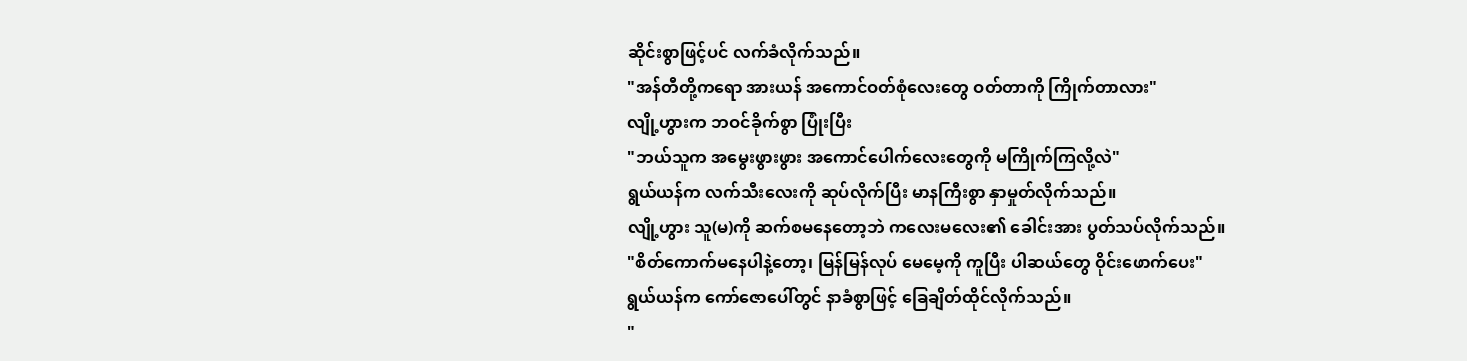ဆိုင်းစွာဖြင့်ပင် လက်ခံလိုက်သည်။
"အန်တီတို့ကရော အားယန် အကောင်ဝတ်စုံလေးတွေ ဝတ်တာကို ကြိုက်တာလား"
လျို့ဟွားက ဘဝင်ခိုက်စွာ ပြုံးပြီး
"ဘယ်သူက အမွေးဖွားဖွား အကောင်ပေါက်လေးတွေကို မကြိုက်ကြလို့လဲ"
ရွယ်ယန်က လက်သီးလေးကို ဆုပ်လိုက်ပြီး မာနကြီးစွာ နှာမှုတ်လိုက်သည်။
လျို့ဟွား သူ(မ)ကို ဆက်စမနေတော့ဘဲ ကလေးမလေး၏ ခေါင်းအား ပွတ်သပ်လိုက်သည်။
"စိတ်ကောက်မနေပါနဲ့တော့၊ မြန်မြန်လုပ် မေမေ့ကို ကူပြီး ပါဆယ်တွေ ဝိုင်းဖောက်ပေး"
ရွယ်ယန်က ကော်ဇောပေါ်တွင် နာခံစွာဖြင့် ခြေချိတ်ထိုင်လိုက်သည်။
"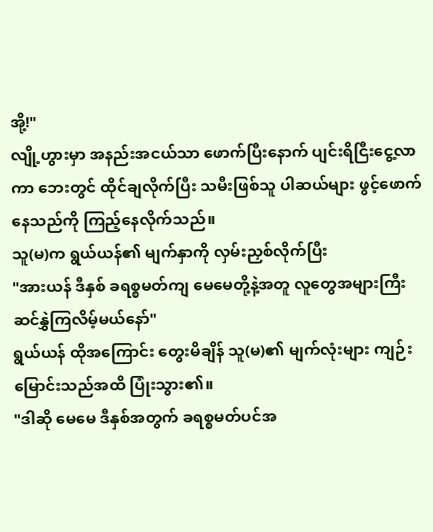အို့!"
လျို့ဟွားမှာ အနည်းအငယ်သာ ဖောက်ပြီးနောက် ပျင်းရိငြီးငွေ့လာကာ ဘေးတွင် ထိုင်ချလိုက်ပြီး သမီးဖြစ်သူ ပါဆယ်များ ဖွင့်ဖောက်နေသည်ကို ကြည့်နေလိုက်သည်။
သူ(မ)က ရွယ်ယန်၏ မျက်နှာကို လှမ်းညှစ်လိုက်ပြီး
"အားယန် ဒီနှစ် ခရစ္စမတ်ကျ မေမေတို့နဲ့အတူ လူတွေအများကြီး ဆင်နွှဲကြလိမ့်မယ်နော်"
ရွယ်ယန် ထိုအကြောင်း တွေးမိချိန် သူ(မ)၏ မျက်လုံးများ ကျဉ်းမြောင်းသည်အထိ ပြုံးသွား၏။
"ဒါဆို မေမေ ဒီနှစ်အတွက် ခရစ္စမတ်ပင်အ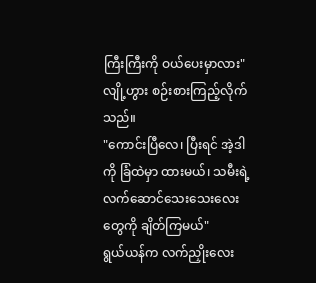ကြီးကြီးကို ဝယ်ပေးမှာလား"
လျို့ဟွား စဉ်းစားကြည့်လိုက်သည်။
"ကောင်းပြီလေ၊ ပြီးရင် အဲ့ဒါကို ခြံထဲမှာ ထားမယ်၊ သမီးရဲ့လက်ဆောင်သေးသေးလေးတွေကို ချိတ်ကြမယ်"
ရွယ်ယန်က လက်ညှိုးလေး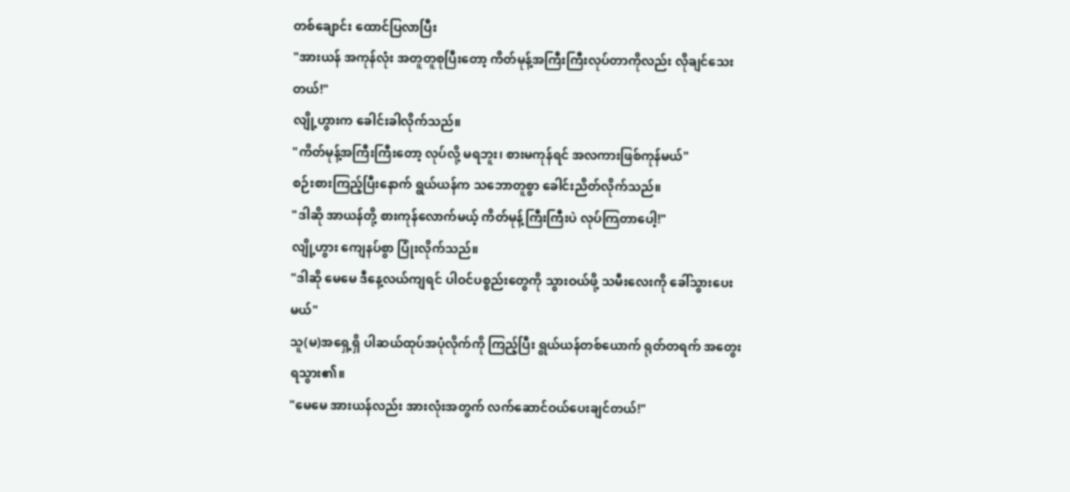တစ်ချောင်း ထောင်ပြလာပြီး
"အားယန် အကုန်လုံး အတူတူစုပြီးတော့ ကိတ်မုန့်အကြီးကြီးလုပ်တာကိုလည်း လိုချင်သေးတယ်!"
လျို့ဟွားက ခေါင်းခါလိုက်သည်။
"ကိတ်မုန့်အကြီးကြီးတော့ လုပ်လို့ မရဘူး၊ စားမကုန်ရင် အလကားဖြစ်ကုန်မယ်"
စဉ်းစားကြည့်ပြီးနောက် ရွယ်ယန်က သဘောတူစွာ ခေါင်းညိတ်လိုက်သည်။
"ဒါဆို အာယန်တို့ စားကုန်လောက်မယ့် ကိတ်မုန့်ကြီးကြီးပဲ လုပ်ကြတာပေါ့!"
လျို့ဟွား ကျေနပ်စွာ ပြုံးလိုက်သည်။
"ဒါဆို မေမေ ဒီနေ့လယ်ကျရင် ပါဝင်ပစ္စည်းတွေကို သွားဝယ်ဖို့ သမီးလေးကို ခေါ်သွားပေးမယ်"
သူ(မ)အရှေ့ရှိ ပါဆယ်ထုပ်အပုံလိုက်ကို ကြည့်ပြီး ရွယ်ယန်တစ်ယောက် ရုတ်တရက် အတွေးရသွား၏။
"မေမေ အားယန်လည်း အားလုံးအတွက် လက်ဆောင်ဝယ်ပေးချင်တယ်!"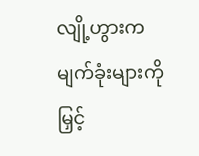လျို့ဟွားက မျက်ခုံးများကို မြှင့်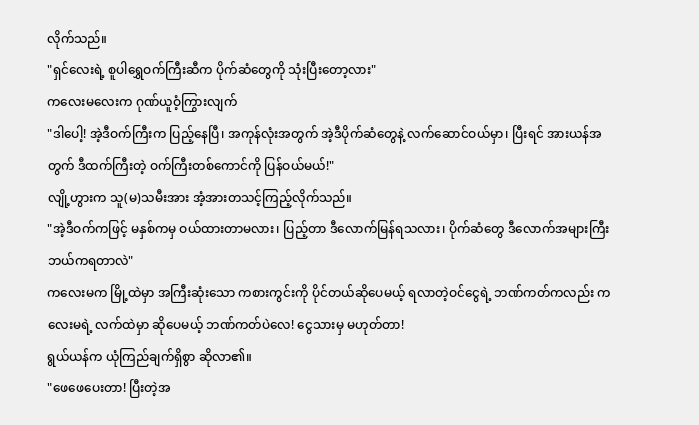လိုက်သည်။
"ရှင်လေးရဲ့ စူပါရွှေဝက်ကြီးဆီက ပိုက်ဆံတွေကို သုံးပြီးတော့လား"
ကလေးမလေးက ဂုဏ်ယူဝံ့ကြွားလျက်
"ဒါပေါ့! အဲ့ဒီဝက်ကြီးက ပြည့်နေပြီ၊ အကုန်လုံးအတွက် အဲ့ဒီပိုက်ဆံတွေနဲ့ လက်ဆောင်ဝယ်မှာ၊ ပြီးရင် အားယန်အတွက် ဒီထက်ကြီးတဲ့ ဝက်ကြီးတစ်ကောင်ကို ပြန်ဝယ်မယ်!"
လျို့ဟွားက သူ(မ)သမီးအား အံ့အားတသင့်ကြည့်လိုက်သည်။
"အဲ့ဒီဝက်ကဖြင့် မနှစ်ကမှ ဝယ်ထားတာမလား၊ ပြည့်တာ ဒီလောက်မြန်ရသလား၊ ပိုက်ဆံတွေ ဒီလောက်အများကြီး ဘယ်ကရတာလဲ"
ကလေးမက မြို့ထဲမှာ အကြီးဆုံးသော ကစားကွင်းကို ပိုင်တယ်ဆိုပေမယ့် ရလာတဲ့ဝင်ငွေရဲ့ ဘဏ်ကတ်ကလည်း ကလေးမရဲ့ လက်ထဲမှာ ဆိုပေမယ့် ဘဏ်ကတ်ပဲလေ! ငွေသားမှ မဟုတ်တာ!
ရွယ်ယန်က ယုံကြည်ချက်ရှိစွာ ဆိုလာ၏။
"ဖေဖေပေးတာ! ပြီးတဲ့အ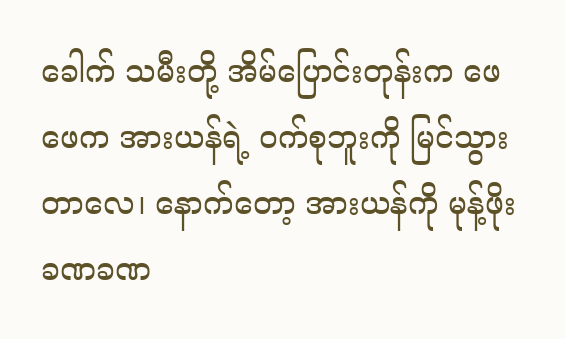ခေါက် သမီးတို့ အိမ်ပြောင်းတုန်းက ဖေဖေက အားယန်ရဲ့ ဝက်စုဘူးကို မြင်သွားတာလေ၊ နောက်တော့ အားယန်ကို မုန့်ဖိုး ခဏခဏ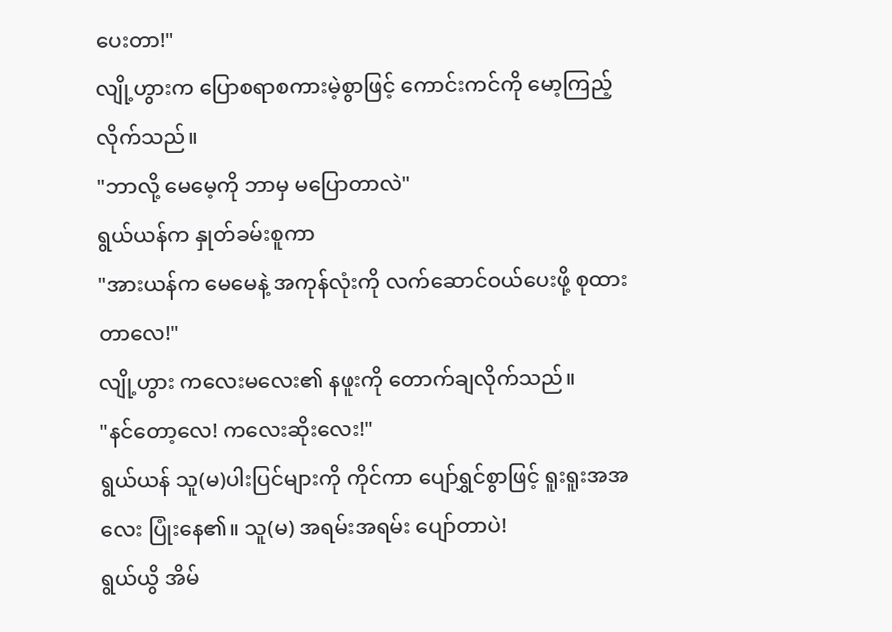ပေးတာ!"
လျို့ဟွားက ပြောစရာစကားမဲ့စွာဖြင့် ကောင်းကင်ကို မော့ကြည့်လိုက်သည်။
"ဘာလို့ မေမေ့ကို ဘာမှ မပြောတာလဲ"
ရွယ်ယန်က နှုတ်ခမ်းစူကာ
"အားယန်က မေမေနဲ့ အကုန်လုံးကို လက်ဆောင်ဝယ်ပေးဖို့ စုထားတာလေ!"
လျို့ဟွား ကလေးမလေး၏ နဖူးကို တောက်ချလိုက်သည်။
"နင်တော့လေ! ကလေးဆိုးလေး!"
ရွယ်ယန် သူ(မ)ပါးပြင်များကို ကိုင်ကာ ပျော်ရွှင်စွာဖြင့် ရူးရူးအအလေး ပြုံးနေ၏။ သူ(မ) အရမ်းအရမ်း ပျော်တာပဲ!
ရွယ်ယွိ အိမ်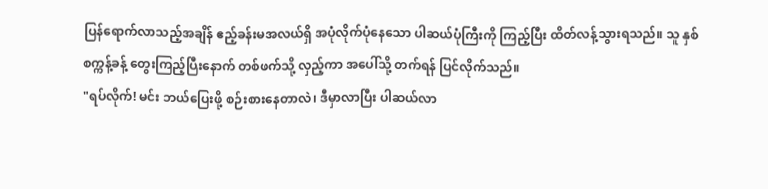ပြန်ရောက်လာသည့်အချိန် ဧည့်ခန်းမအလယ်ရှိ အပုံလိုက်ပုံနေသော ပါဆယ်ပုံကြီးကို ကြည့်ပြီး ထိတ်လန့်သွားရသည်။ သူ နှစ်စက္ကန့်ခန့် တွေးကြည့်ပြီးနောက် တစ်ဖက်သို့ လှည့်ကာ အပေါ်သို့ တက်ရန် ပြင်လိုက်သည်။
"ရပ်လိုက်! မင်း ဘယ်ပြေးဖို့ စဉ်းစားနေတာလဲ၊ ဒီမှာလာပြီး ပါဆယ်လာ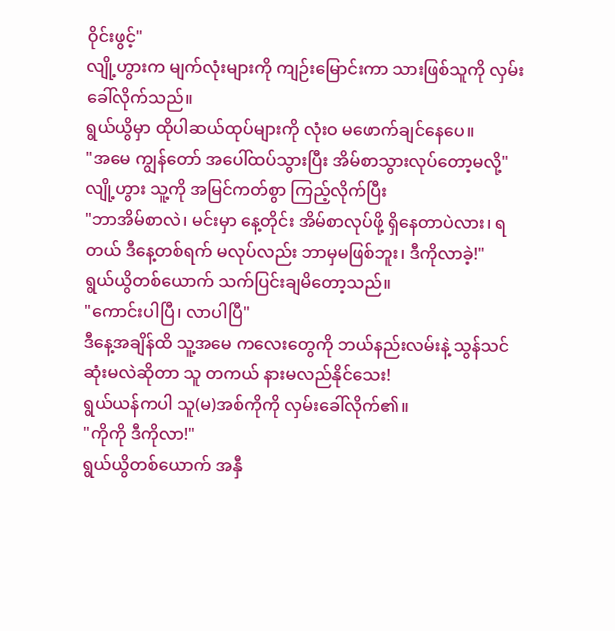ဝိုင်းဖွင့်"
လျို့ဟွားက မျက်လုံးများကို ကျဉ်းမြောင်းကာ သားဖြစ်သူကို လှမ်းခေါ်လိုက်သည်။
ရွယ်ယွိမှာ ထိုပါဆယ်ထုပ်များကို လုံးဝ မဖောက်ချင်နေပေ။
"အမေ ကျွန်တော် အပေါ်ထပ်သွားပြီး အိမ်စာသွားလုပ်တော့မလို့"
လျို့ဟွား သူ့ကို အမြင်ကတ်စွာ ကြည့်လိုက်ပြီး
"ဘာအိမ်စာလဲ၊ မင်းမှာ နေ့တိုင်း အိမ်စာလုပ်ဖို့ ရှိနေတာပဲလား၊ ရတယ် ဒီနေ့တစ်ရက် မလုပ်လည်း ဘာမှမဖြစ်ဘူး၊ ဒီကိုလာခဲ့!"
ရွယ်ယွိတစ်ယောက် သက်ပြင်းချမိတော့သည်။
"ကောင်းပါပြီ၊ လာပါပြီ"
ဒီနေ့အချိန်ထိ သူ့အမေ ကလေးတွေကို ဘယ်နည်းလမ်းနဲ့ သွန်သင်ဆုံးမလဲဆိုတာ သူ တကယ် နားမလည်နိုင်သေး!
ရွယ်ယန်ကပါ သူ(မ)အစ်ကိုကို လှမ်းခေါ်လိုက်၏။
"ကိုကို ဒီကိုလာ!"
ရွယ်ယွိတစ်ယောက် အနှီ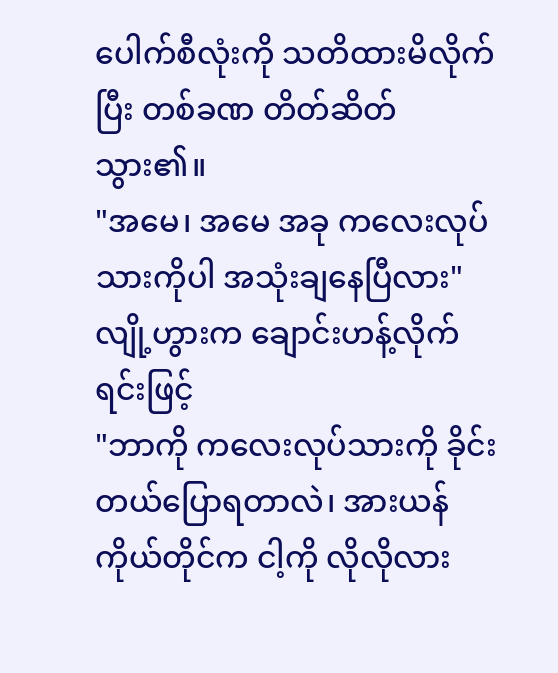ပေါက်စီလုံးကို သတိထားမိလိုက်ပြီး တစ်ခဏ တိတ်ဆိတ်သွား၏။
"အမေ၊ အမေ အခု ကလေးလုပ်သားကိုပါ အသုံးချနေပြီလား"
လျို့ဟွားက ချောင်းဟန့်လိုက်ရင်းဖြင့်
"ဘာကို ကလေးလုပ်သားကို ခိုင်းတယ်ပြောရတာလဲ၊ အားယန်ကိုယ်တိုင်က ငါ့ကို လိုလိုလား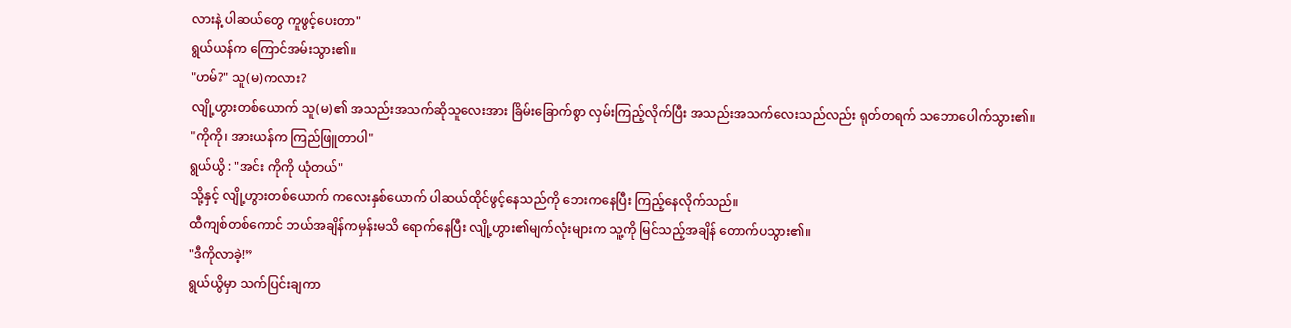လားနဲ့ ပါဆယ်တွေ ကူဖွင့်ပေးတာ"
ရွယ်ယန်က ကြောင်အမ်းသွား၏။
"ဟမ်?" သူ(မ)ကလား?
လျို့ဟွားတစ်ယောက် သူ(မ)၏ အသည်းအသက်ဆိုသူလေးအား ခြိမ်းခြောက်စွာ လှမ်းကြည့်လိုက်ပြီး အသည်းအသက်လေးသည်လည်း ရုတ်တရက် သဘောပေါက်သွား၏။
"ကိုကို၊ အားယန်က ကြည်ဖြူတာပါ"
ရွယ်ယွိ : "အင်း ကိုကို ယုံတယ်"
သို့နှင့် လျို့ဟွားတစ်ယောက် ကလေးနှစ်ယောက် ပါဆယ်ထိုင်ဖွင့်နေသည်ကို ဘေးကနေပြီး ကြည့်နေလိုက်သည်။
ထီကျစ်တစ်ကောင် ဘယ်အချိန်ကမှန်းမသိ ရောက်နေပြီး လျို့ဟွား၏မျက်လုံးများက သူ့ကို မြင်သည့်အချိန် တောက်ပသွား၏။
"ဒီကိုလာခဲ့!”
ရွယ်ယွိမှာ သက်ပြင်းချကာ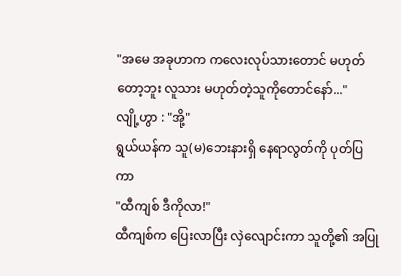"အမေ အခုဟာက ကလေးလုပ်သားတောင် မဟုတ်တော့ဘူး လူသား မဟုတ်တဲ့သူကိုတောင်နော်..."
လျို့ဟွာ : "အို့"
ရွယ်ယန်က သူ(မ)ဘေးနားရှိ နေရာလွတ်ကို ပုတ်ပြကာ
"ထီကျစ် ဒီကိုလာ!"
ထီကျစ်က ပြေးလာပြီး လှဲလျောင်းကာ သူတို့၏ အပြု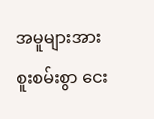အမူများအား စူးစမ်းစွာ ငေး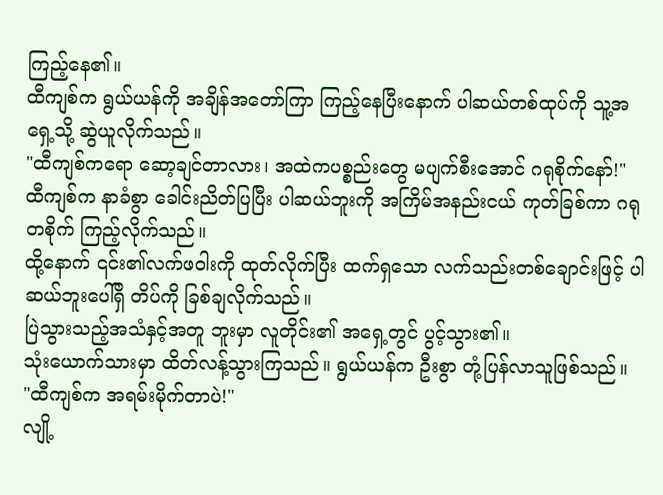ကြည့်နေ၏။
ထီကျစ်က ရွယ်ယန်ကို အချိန်အတော်ကြာ ကြည့်နေပြီးနောက် ပါဆယ်တစ်ထုပ်ကို သူ့အရှေ့သို့ ဆွဲယူလိုက်သည်။
"ထီကျစ်ကရော ဆော့ချင်တာလား၊ အထဲကပစ္စည်းတွေ မပျက်စီးအောင် ဂရုစိုက်နော်!"
ထီကျစ်က နာခံစွာ ခေါင်းညိတ်ပြပြီး ပါဆယ်ဘူးကို အကြိမ်အနည်းငယ် ကုတ်ခြစ်ကာ ဂရုတစိုက် ကြည့်လိုက်သည်။
ထို့နောက် ၎င်း၏လက်ဖဝါးကို ထုတ်လိုက်ပြီး ထက်ရှသော လက်သည်းတစ်ချောင်းဖြင့် ပါဆယ်ဘူးပေါ်ရှိ တိပ်ကို ခြစ်ချလိုက်သည်။
ပြဲသွားသည့်အသံနှင့်အတူ ဘူးမှာ လူတိုင်း၏ အရှေ့တွင် ပွင့်သွား၏။
သုံးယောက်သားမှာ ထိတ်လန့်သွားကြသည်။ ရွယ်ယန်က ဦးစွာ တုံ့ပြန်လာသူဖြစ်သည်။
"ထီကျစ်က အရမ်းမိုက်တာပဲ!"
လျို့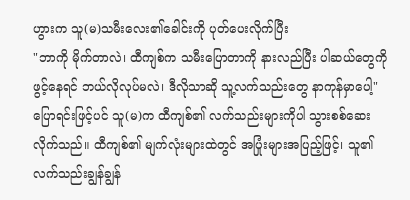ဟွားက သူ(မ)သမီးလေး၏ခေါင်းကို ပုတ်ပေးလိုက်ပြီး
"ဘာကို မိုက်တာလဲ၊ ထီကျစ်က သမီးပြောတာကို နားလည်ပြီး ပါဆယ်တွေကို ဖွင့်နေရင် ဘယ်လိုလုပ်မလဲ၊ ဒီလိုသာဆို သူ့လက်သည်းတွေ နာကုန်မှာပေါ့"
ပြောရင်းဖြင့်ပင် သူ(မ)က ထီကျစ်၏ လက်သည်းများကိုပါ သွားစစ်ဆေးလိုက်သည်။ ထီကျစ်၏ မျက်လုံးများထဲတွင် အပြုံးများအပြည့်ဖြင့်၊ သူ၏ လက်သည်းချွန်ချွန်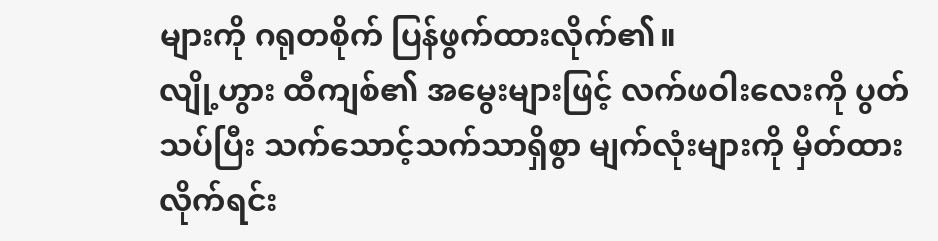များကို ဂရုတစိုက် ပြန်ဖွက်ထားလိုက်၏။
လျို့ဟွား ထီကျစ်၏ အမွေးများဖြင့် လက်ဖဝါးလေးကို ပွတ်သပ်ပြီး သက်သောင့်သက်သာရှိစွာ မျက်လုံးများကို မှိတ်ထားလိုက်ရင်း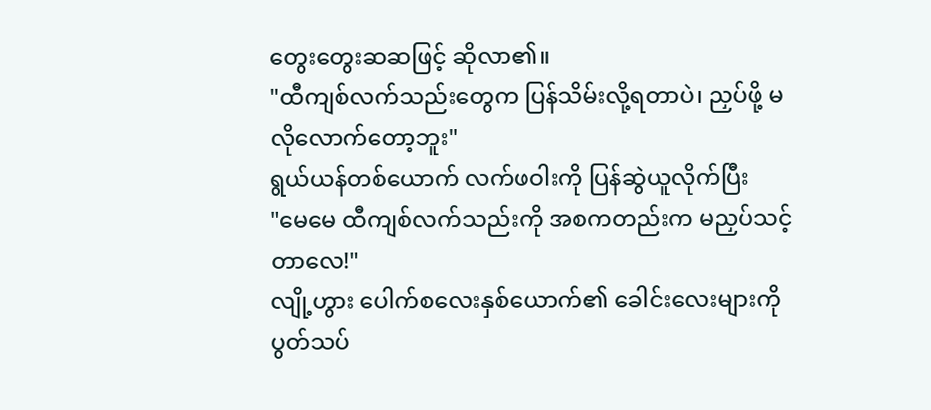တွေးတွေးဆဆဖြင့် ဆိုလာ၏။
"ထီကျစ်လက်သည်းတွေက ပြန်သိမ်းလို့ရတာပဲ၊ ညှပ်ဖို့ မလိုလောက်တော့ဘူး"
ရွယ်ယန်တစ်ယောက် လက်ဖဝါးကို ပြန်ဆွဲယူလိုက်ပြီး
"မေမေ ထီကျစ်လက်သည်းကို အစကတည်းက မညှပ်သင့်တာလေ!"
လျို့ဟွား ပေါက်စလေးနှစ်ယောက်၏ ခေါင်းလေးများကို ပွတ်သပ်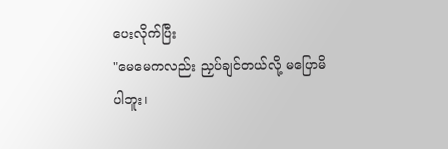ပေးလိုက်ပြီး
"မေမေကလည်း ညှပ်ချင်တယ်လို့ မပြောမိပါဘူး၊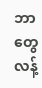ဘာတွေ လန့်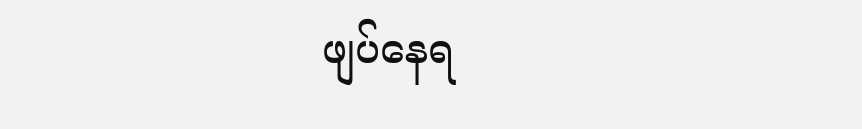ဖျပ်နေရ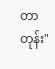တာတုန်း"